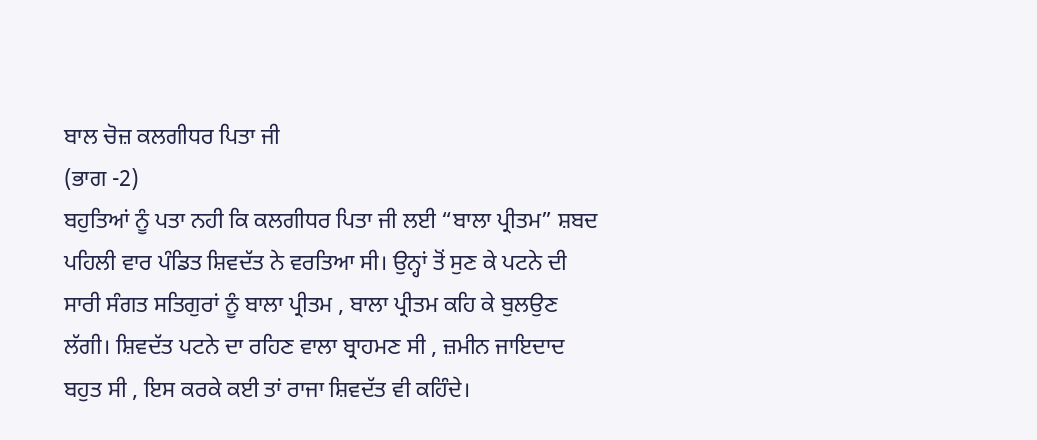ਬਾਲ ਚੋਜ਼ ਕਲਗੀਧਰ ਪਿਤਾ ਜੀ
(ਭਾਗ -2)
ਬਹੁਤਿਆਂ ਨੂੰ ਪਤਾ ਨਹੀ ਕਿ ਕਲਗੀਧਰ ਪਿਤਾ ਜੀ ਲਈ “ਬਾਲਾ ਪ੍ਰੀਤਮ” ਸ਼ਬਦ ਪਹਿਲੀ ਵਾਰ ਪੰਡਿਤ ਸ਼ਿਵਦੱਤ ਨੇ ਵਰਤਿਆ ਸੀ। ਉਨ੍ਹਾਂ ਤੋਂ ਸੁਣ ਕੇ ਪਟਨੇ ਦੀ ਸਾਰੀ ਸੰਗਤ ਸਤਿਗੁਰਾਂ ਨੂੰ ਬਾਲਾ ਪ੍ਰੀਤਮ , ਬਾਲਾ ਪ੍ਰੀਤਮ ਕਹਿ ਕੇ ਬੁਲਉਣ ਲੱਗੀ। ਸ਼ਿਵਦੱਤ ਪਟਨੇ ਦਾ ਰਹਿਣ ਵਾਲਾ ਬ੍ਰਾਹਮਣ ਸੀ , ਜ਼ਮੀਨ ਜਾਇਦਾਦ ਬਹੁਤ ਸੀ , ਇਸ ਕਰਕੇ ਕਈ ਤਾਂ ਰਾਜਾ ਸ਼ਿਵਦੱਤ ਵੀ ਕਹਿੰਦੇ।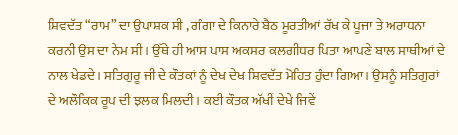ਸ਼ਿਵਦੱਤ “ਰਾਮ” ਦਾ ਉਪਾਸ਼ਕ ਸੀ , ਗੰਗਾ ਦੇ ਕਿਨਾਰੇ ਬੈਠ ਮੂਰਤੀਆਂ ਰੱਖ ਕੇ ਪੂਜਾ ਤੇ ਅਰਾਧਨਾ ਕਰਨੀ ਉਸ ਦਾ ਨੇਮ ਸੀ। ਉੱਥੇ ਹੀ ਆਸ ਪਾਸ ਅਕਸਰ ਕਲਗੀਧਰ ਪਿਤਾ ਆਪਣੇ ਬਾਲ ਸਾਥੀਆਂ ਦੇ ਨਾਲ ਖੇਡਦੇ। ਸਤਿਗੁਰੂ ਜੀ ਦੇ ਕੌਤਕਾਂ ਨੂੰ ਦੇਖ ਦੇਖ ਸ਼ਿਵਦੱਤ ਮੋਹਿਤ ਹੁੰਦਾ ਗਿਆ। ਉਸਨੂੰ ਸਤਿਗੁਰਾਂ ਦੇ ਅਲੌਕਿਕ ਰੂਪ ਦੀ ਝਲਕ ਮਿਲਦੀ। ਕਈ ਕੌਤਕ ਅੱਖੀਂ ਦੇਖੇ ਜਿਵੇਂ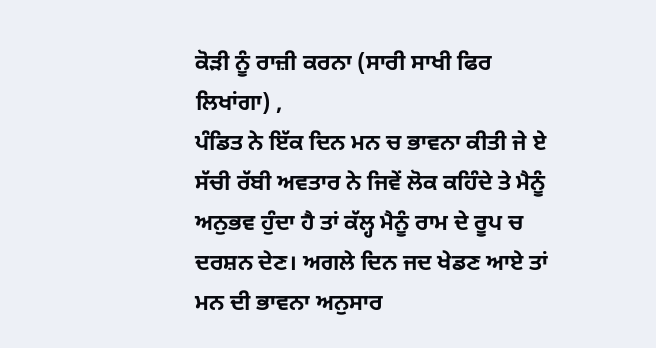ਕੋੜੀ ਨੂੰ ਰਾਜ਼ੀ ਕਰਨਾ (ਸਾਰੀ ਸਾਖੀ ਫਿਰ ਲਿਖਾਂਗਾ) ,
ਪੰਡਿਤ ਨੇ ਇੱਕ ਦਿਨ ਮਨ ਚ ਭਾਵਨਾ ਕੀਤੀ ਜੇ ਏ ਸੱਚੀ ਰੱਬੀ ਅਵਤਾਰ ਨੇ ਜਿਵੇਂ ਲੋਕ ਕਹਿੰਦੇ ਤੇ ਮੈਨੂੰ ਅਨੁਭਵ ਹੁੰਦਾ ਹੈ ਤਾਂ ਕੱਲ੍ਹ ਮੈਨੂੰ ਰਾਮ ਦੇ ਰੂਪ ਚ ਦਰਸ਼ਨ ਦੇਣ। ਅਗਲੇ ਦਿਨ ਜਦ ਖੇਡਣ ਆਏ ਤਾਂ ਮਨ ਦੀ ਭਾਵਨਾ ਅਨੁਸਾਰ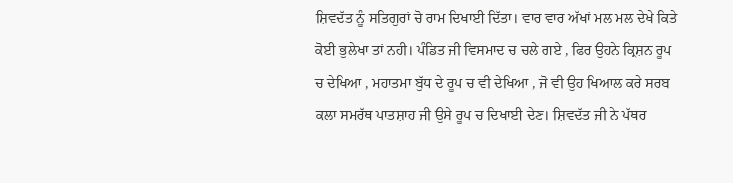ਸ਼ਿਵਦੱਤ ਨੂੰ ਸਤਿਗੁਰਾਂ ਚੋ ਰਾਮ ਦਿਖਾਈ ਦਿੱਤਾ। ਵਾਰ ਵਾਰ ਅੱਖਾਂ ਮਲ ਮਲ ਦੇਖੇ ਕਿਤੇ ਕੋਈ ਭੁਲੇਖਾ ਤਾਂ ਨਹੀ। ਪੰਡਿਤ ਜੀ ਵਿਸਮਾਦ ਚ ਚਲੇ ਗਏ , ਫਿਰ ਉਹਨੇ ਕ੍ਰਿਸ਼ਨ ਰੂਪ ਚ ਦੇਖਿਆ , ਮਹਾਤਮਾ ਬੁੱਧ ਦੇ ਰੂਪ ਚ ਵੀ ਦੇਖਿਆ , ਜੋ ਵੀ ਉਹ ਖਿਆਲ ਕਰੇ ਸਰਬ ਕਲਾ ਸਮਰੱਥ ਪਾਤਸ਼ਾਹ ਜੀ ਉਸੇ ਰੂਪ ਚ ਦਿਖਾਈ ਦੇਣ। ਸ਼ਿਵਦੱਤ ਜੀ ਨੇ ਪੱਥਰ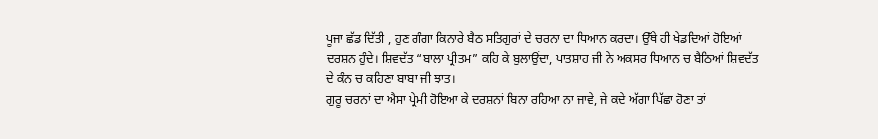ਪੂਜਾ ਛੱਡ ਦਿੱਤੀ , ਹੁਣ ਗੰਗਾ ਕਿਨਾਰੇ ਬੈਠ ਸਤਿਗੁਰਾਂ ਦੇ ਚਰਨਾ ਦਾ ਧਿਆਨ ਕਰਦਾ। ਉੱਥੇ ਹੀ ਖੇਡਦਿਆਂ ਹੋਇਆਂ ਦਰਸ਼ਨ ਹੁੰਦੇ। ਸ਼ਿਵਦੱਤ “ਬਾਲਾ ਪ੍ਰੀਤਮ” ਕਹਿ ਕੇ ਬੁਲਾਉਂਦਾ, ਪਾਤਸ਼ਾਹ ਜੀ ਨੇ ਅਕਸਰ ਧਿਆਨ ਚ ਬੈਠਿਆਂ ਸ਼ਿਵਦੱਤ ਦੇ ਕੰਨ ਚ ਕਹਿਣਾ ਬਾਬਾ ਜੀ ਝਾਤ।
ਗੁਰੂ ਚਰਨਾਂ ਦਾ ਐਸਾ ਪ੍ਰੇਮੀ ਹੋਇਆ ਕੇ ਦਰਸ਼ਨਾਂ ਬਿਨਾ ਰਹਿਆ ਨਾ ਜਾਵੇ, ਜੇ ਕਦੇ ਅੱਗਾ ਪਿੱਛਾ ਹੋਣਾ ਤਾਂ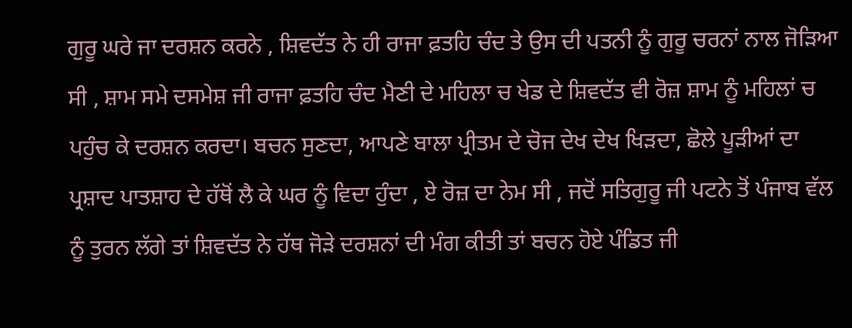ਗੁਰੂ ਘਰੇ ਜਾ ਦਰਸ਼ਨ ਕਰਨੇ , ਸ਼ਿਵਦੱਤ ਨੇ ਹੀ ਰਾਜਾ ਫ਼ਤਹਿ ਚੰਦ ਤੇ ਉਸ ਦੀ ਪਤਨੀ ਨੂੰ ਗੁਰੂ ਚਰਨਾਂ ਨਾਲ ਜੋਡ਼ਿਆ ਸੀ , ਸ਼ਾਮ ਸਮੇ ਦਸਮੇਸ਼ ਜੀ ਰਾਜਾ ਫ਼ਤਹਿ ਚੰਦ ਮੈਣੀ ਦੇ ਮਹਿਲਾ ਚ ਖੇਡ ਦੇ ਸ਼ਿਵਦੱਤ ਵੀ ਰੋਜ਼ ਸ਼ਾਮ ਨੂੰ ਮਹਿਲਾਂ ਚ ਪਹੁੰਚ ਕੇ ਦਰਸ਼ਨ ਕਰਦਾ। ਬਚਨ ਸੁਣਦਾ, ਆਪਣੇ ਬਾਲਾ ਪ੍ਰੀਤਮ ਦੇ ਚੋਜ ਦੇਖ ਦੇਖ ਖਿੜਦਾ, ਛੋਲੇ ਪੂਡ਼ੀਆਂ ਦਾ ਪ੍ਰਸ਼ਾਦ ਪਾਤਸ਼ਾਹ ਦੇ ਹੱਥੋਂ ਲੈ ਕੇ ਘਰ ਨੂੰ ਵਿਦਾ ਹੁੰਦਾ , ਏ ਰੋਜ਼ ਦਾ ਨੇਮ ਸੀ , ਜਦੋਂ ਸਤਿਗੁਰੂ ਜੀ ਪਟਨੇ ਤੋਂ ਪੰਜਾਬ ਵੱਲ ਨੂੰ ਤੁਰਨ ਲੱਗੇ ਤਾਂ ਸ਼ਿਵਦੱਤ ਨੇ ਹੱਥ ਜੋੜੇ ਦਰਸ਼ਨਾਂ ਦੀ ਮੰਗ ਕੀਤੀ ਤਾਂ ਬਚਨ ਹੋਏ ਪੰਡਿਤ ਜੀ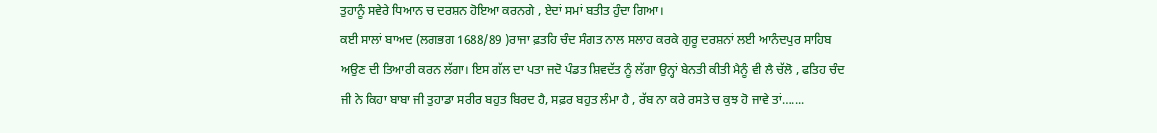ਤੁਹਾਨੂੰ ਸਵੇਰੇ ਧਿਆਨ ਚ ਦਰਸ਼ਨ ਹੋਇਆ ਕਰਨਗੇ , ਏਦਾਂ ਸਮਾਂ ਬਤੀਤ ਹੁੰਦਾ ਗਿਆ।
ਕਈ ਸਾਲਾਂ ਬਾਅਦ (ਲਗਭਗ 1688/89 )ਰਾਜਾ ਫ਼ਤਹਿ ਚੰਦ ਸੰਗਤ ਨਾਲ ਸਲਾਹ ਕਰਕੇ ਗੁਰੂ ਦਰਸ਼ਨਾਂ ਲਈ ਆਨੰਦਪੁਰ ਸਾਹਿਬ ਅਉਣ ਦੀ ਤਿਆਰੀ ਕਰਨ ਲੱਗਾ। ਇਸ ਗੱਲ ਦਾ ਪਤਾ ਜਦੋ ਪੰਡਤ ਸ਼ਿਵਦੱਤ ਨੂੰ ਲੱਗਾ ਉਨ੍ਹਾਂ ਬੇਨਤੀ ਕੀਤੀ ਮੈਨੂੰ ਵੀ ਲੈ ਚੱਲੋ , ਫਤਿਹ ਚੰਦ ਜੀ ਨੇ ਕਿਹਾ ਬਾਬਾ ਜੀ ਤੁਹਾਡਾ ਸਰੀਰ ਬਹੁਤ ਬਿਰਦ ਹੈ, ਸਫ਼ਰ ਬਹੁਤ ਲੰਮਾ ਹੈ , ਰੱਬ ਨਾ ਕਰੇ ਰਸਤੇ ਚ ਕੁਝ ਹੋ ਜਾਵੇ ਤਾਂ…....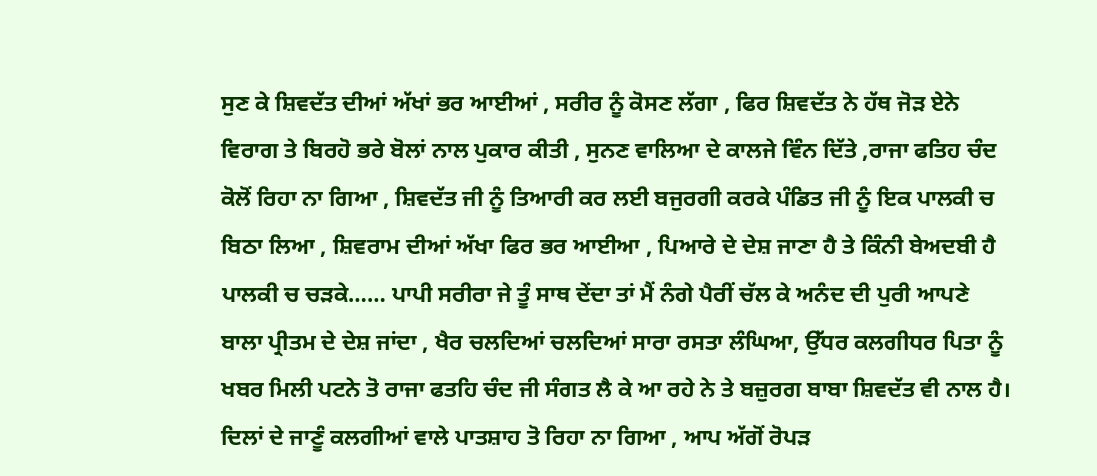ਸੁਣ ਕੇ ਸ਼ਿਵਦੱਤ ਦੀਆਂ ਅੱਖਾਂ ਭਰ ਆਈਆਂ , ਸਰੀਰ ਨੂੰ ਕੋਸਣ ਲੱਗਾ , ਫਿਰ ਸ਼ਿਵਦੱਤ ਨੇ ਹੱਥ ਜੋੜ ਏਨੇ ਵਿਰਾਗ ਤੇ ਬਿਰਹੋ ਭਰੇ ਬੋਲਾਂ ਨਾਲ ਪੁਕਾਰ ਕੀਤੀ , ਸੁਨਣ ਵਾਲਿਆ ਦੇ ਕਾਲਜੇ ਵਿੰਨ ਦਿੱਤੇ ,ਰਾਜਾ ਫਤਿਹ ਚੰਦ ਕੋਲੋਂ ਰਿਹਾ ਨਾ ਗਿਆ , ਸ਼ਿਵਦੱਤ ਜੀ ਨੂੰ ਤਿਆਰੀ ਕਰ ਲਈ ਬਜੁਰਗੀ ਕਰਕੇ ਪੰਡਿਤ ਜੀ ਨੂੰ ਇਕ ਪਾਲਕੀ ਚ ਬਿਠਾ ਲਿਆ , ਸ਼ਿਵਰਾਮ ਦੀਆਂ ਅੱਖਾ ਫਿਰ ਭਰ ਆਈਆ , ਪਿਆਰੇ ਦੇ ਦੇਸ਼ ਜਾਣਾ ਹੈ ਤੇ ਕਿੰਨੀ ਬੇਅਦਬੀ ਹੈ ਪਾਲਕੀ ਚ ਚੜਕੇ…… ਪਾਪੀ ਸਰੀਰਾ ਜੇ ਤੂੰ ਸਾਥ ਦੇਂਦਾ ਤਾਂ ਮੈਂ ਨੰਗੇ ਪੈਰੀਂ ਚੱਲ ਕੇ ਅਨੰਦ ਦੀ ਪੁਰੀ ਆਪਣੇ ਬਾਲਾ ਪ੍ਰੀਤਮ ਦੇ ਦੇਸ਼ ਜਾਂਦਾ , ਖੈਰ ਚਲਦਿਆਂ ਚਲਦਿਆਂ ਸਾਰਾ ਰਸਤਾ ਲੰਘਿਆ, ਉੱਧਰ ਕਲਗੀਧਰ ਪਿਤਾ ਨੂੰ ਖਬਰ ਮਿਲੀ ਪਟਨੇ ਤੋ ਰਾਜਾ ਫਤਹਿ ਚੰਦ ਜੀ ਸੰਗਤ ਲੈ ਕੇ ਆ ਰਹੇ ਨੇ ਤੇ ਬਜ਼ੁਰਗ ਬਾਬਾ ਸ਼ਿਵਦੱਤ ਵੀ ਨਾਲ ਹੈ। ਦਿਲਾਂ ਦੇ ਜਾਣੂੰ ਕਲਗੀਆਂ ਵਾਲੇ ਪਾਤਸ਼ਾਹ ਤੋ ਰਿਹਾ ਨਾ ਗਿਆ , ਆਪ ਅੱਗੋਂ ਰੋਪੜ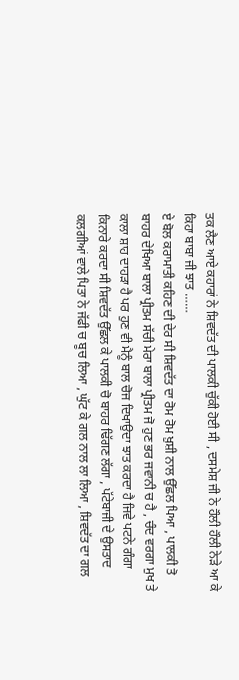ਤਕ ਲੈਣ ਆਏ ਕਹਾਰਾਂ ਨੇ ਸ਼ਿਵਦੱਤ ਦੀ ਪਾਲਕੀ ਚੁੱਕੀ ਹੋਈ ਸੀ , ਦਸਮੇਸ਼ ਜੀ ਨੇ ਹੌਲੀ ਹੌਲੀ ਨੇੜੇ ਆ ਕੇ ਕਿਹਾ ਬਾਬਾ ਜੀ ਝਾਤ ……
ਏ ਬੋਲ ਕਰਾਮਾਤੀ ਕਹਿਣ ਦੀ ਦੇਰ ਸੀ ਸ਼ਿਵਦੱਤ ਦਾ ਰੋਮ ਰੋਮ ਖ਼ੁਸ਼ੀ ਨਾਲ ਉੱਛਲ ਪਿਆ , ਪਾਲਕੀ ਤੋ ਬਾਹਰ ਦੇਖਿਆ ਬਾਲਾ ਪ੍ਰੀਤਮ ਸੱਚੀ ਮੇਰਾ ਬਾਲਾ ਪ੍ਰੀਤਮ ਜੋ ਹੁਣ ਭਰ ਜਵਾਨੀ ਚ ਹੈ , ਚੰਦ ਵਰਗਾ ਮੁਖ ਤੇ ਕਾਲਾ ਸ਼ਾਹ ਦਾਹੜਾ ਹੈ ਪਰ ਹੁਣ ਵੀ ਮੈਨੂੰ ਬਾਲ ਚੋਜ ਦਿਖਾਉਦਾ ਝਾਤ ਕਰਦਾ ਹੈ ਜਿਵੇ ਪਟਨੇ ਗੰਗਾ ਕਿਨਾਰੇ ਕਰਦਾ ਸੀ ਸ਼ਿਵਦੱਤ ਉੱਛਲ ਕੇ ਪਾਲਕੀ ਚੋ ਬਾਹਰ ਢਿੱਗਣ ਲੱਗਾ , ਪੱਟੇਬਾਜੀ ਦੇ ਉਸਤਾਦ ਕਲਗੀਆਂ ਵਾਲੇ ਪਿਤਾ ਨੇ ਜੱਫੀ ਚ ਬੂਚ ਲਿਆ , ਘੁੱਟ ਕੇ ਗਲ ਨਾਲ ਲਾ ਲਿਆ , ਸ਼ਿਵਦੱਤ ਦਾ ਗਲ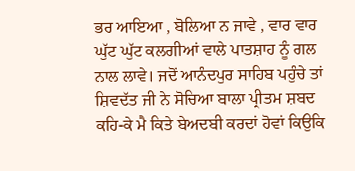ਭਰ ਆਇਆ , ਬੋਲਿਆ ਨ ਜਾਵੇ , ਵਾਰ ਵਾਰ ਘੁੱਟ ਘੁੱਟ ਕਲਗੀਆਂ ਵਾਲੇ ਪਾਤਸ਼ਾਹ ਨੂੰ ਗਲ ਨਾਲ ਲਾਵੇ। ਜਦੋਂ ਆਨੰਦਪੁਰ ਸਾਹਿਬ ਪਹੁੰਚੇ ਤਾਂ ਸ਼ਿਵਦੱਤ ਜੀ ਨੇ ਸੋਚਿਆ ਬਾਲਾ ਪ੍ਰੀਤਮ ਸ਼ਬਦ ਕਹਿ-ਕੇ ਮੈ ਕਿਤੇ ਬੇਅਦਬੀ ਕਰਦਾਂ ਹੋਵਾਂ ਕਿਉਕਿ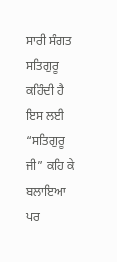ਸਾਰੀ ਸੰਗਤ ਸਤਿਗੁਰੂ ਕਹਿੰਦੀ ਹੈ ਇਸ ਲਈ “ਸਤਿਗੁਰੂ ਜੀ” ਕਹਿ ਕੇ ਬਲਾਇਆ ਪਰ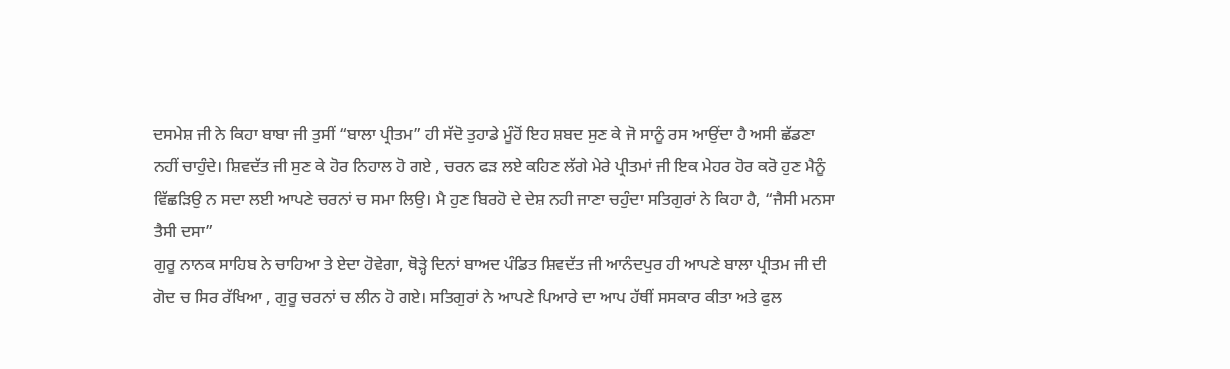ਦਸਮੇਸ਼ ਜੀ ਨੇ ਕਿਹਾ ਬਾਬਾ ਜੀ ਤੁਸੀਂ “ਬਾਲਾ ਪ੍ਰੀਤਮ” ਹੀ ਸੱਦੋ ਤੁਹਾਡੇ ਮੂੰਹੋਂ ਇਹ ਸ਼ਬਦ ਸੁਣ ਕੇ ਜੋ ਸਾਨੂੰ ਰਸ ਆਉਂਦਾ ਹੈ ਅਸੀ ਛੱਡਣਾ ਨਹੀਂ ਚਾਹੁੰਦੇ। ਸ਼ਿਵਦੱਤ ਜੀ ਸੁਣ ਕੇ ਹੋਰ ਨਿਹਾਲ ਹੋ ਗਏ , ਚਰਨ ਫੜ ਲਏ ਕਹਿਣ ਲੱਗੇ ਮੇਰੇ ਪ੍ਰੀਤਮਾਂ ਜੀ ਇਕ ਮੇਹਰ ਹੋਰ ਕਰੋ ਹੁਣ ਮੈਨੂੰ ਵਿੱਛੜਿਉ ਨ ਸਦਾ ਲਈ ਆਪਣੇ ਚਰਨਾਂ ਚ ਸਮਾ ਲਿਉ। ਮੈ ਹੁਣ ਬਿਰਹੋ ਦੇ ਦੇਸ਼ ਨਹੀ ਜਾਣਾ ਚਹੁੰਦਾ ਸਤਿਗੁਰਾਂ ਨੇ ਕਿਹਾ ਹੈ, “ਜੈਸੀ ਮਨਸਾ ਤੈਸੀ ਦਸਾ”
ਗੁਰੂ ਨਾਨਕ ਸਾਹਿਬ ਨੇ ਚਾਹਿਆ ਤੇ ਏਦਾ ਹੋਵੇਗਾ, ਥੋੜ੍ਹੇ ਦਿਨਾਂ ਬਾਅਦ ਪੰਡਿਤ ਸ਼ਿਵਦੱਤ ਜੀ ਆਨੰਦਪੁਰ ਹੀ ਆਪਣੇ ਬਾਲਾ ਪ੍ਰੀਤਮ ਜੀ ਦੀ ਗੋਦ ਚ ਸਿਰ ਰੱਖਿਆ , ਗੁਰੂ ਚਰਨਾਂ ਚ ਲੀਨ ਹੋ ਗਏ। ਸਤਿਗੁਰਾਂ ਨੇ ਆਪਣੇ ਪਿਆਰੇ ਦਾ ਆਪ ਹੱਥੀਂ ਸਸਕਾਰ ਕੀਤਾ ਅਤੇ ਫੁਲ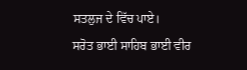ਸਤਲੁਜ ਦੇ ਵਿੱਚ ਪਾਏ।
ਸਰੋਤ ਭਾਈ ਸਾਹਿਬ ਭਾਈ ਵੀਰ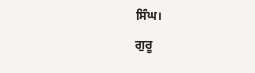ਸਿੰਘ।
ਗੁਰੂ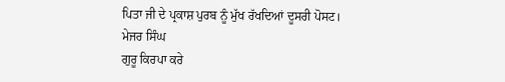ਪਿਤਾ ਜੀ ਦੇ ਪ੍ਰਕਾਸ਼ ਪੁਰਬ ਨੂੰ ਮੁੱਖ ਰੱਖਦਿਆਂ ਦੂਸਰੀ ਪੋਸਟ।
ਮੇਜਰ ਸਿੰਘ
ਗੁਰੂ ਕਿਰਪਾ ਕਰੇ